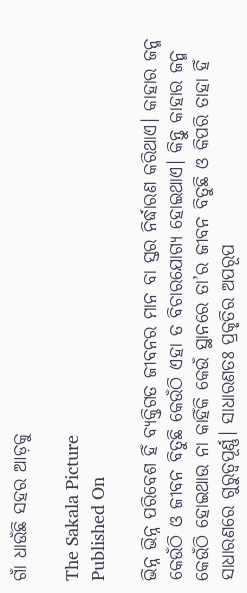ଗାଁ ଧାଉଁଛି ସହର ଆଡ଼କୁ

The Sakala Picture
Published On

ଭିନ୍ନ ଭିନ୍ନ ପରିବେଶ ହିଁ ବ୍ୟକ୍ତିଗତ ଜୀବନର ମାନ ବା ସ୍ତର ନିର୍ଦ୍ଧାରଣ କରିଥାଏ। କାହାର ଜନ୍ମ କେଉଁଠି ଓ ଜୀବନ ବିତୁଛି କେଉଁଠି ଏହା ତ ବିଚାରଯୋଗ୍ୟ ହୋଇଥାଏ। କିନ୍ତୁ କାହାର ଜନ୍ମ କେଉଁଠି ହୋଇଥାଉ ନା କାହିଁକି କେଉଁ ସ୍ଥାନରେ ତା’ର ଜୀବନ ବିତୁଛି ଓ କିପରି ତାହା ହିଁ ସାଧାରଣରେ ଗୁରୁତ୍ୱପୂର୍ଣ୍ଣ। ସାଧାରଣତଃ ପ୍ରକୃତିର ଅପରୂପ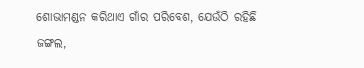ଶୋଭାମଣ୍ଡନ କରିଥାଏ ଗାଁର ପରିବେଶ, ଯେଉଁଠି ରହିଛି ଜଙ୍ଗଲ,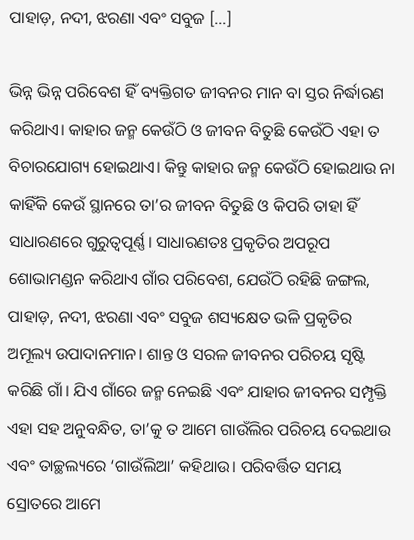ପାହାଡ଼, ନଦୀ, ଝରଣା ଏବଂ ସବୁଜ […]

ଭିନ୍ନ ଭିନ୍ନ ପରିବେଶ ହିଁ ବ୍ୟକ୍ତିଗତ ଜୀବନର ମାନ ବା ସ୍ତର ନିର୍ଦ୍ଧାରଣ କରିଥାଏ। କାହାର ଜନ୍ମ କେଉଁଠି ଓ ଜୀବନ ବିତୁଛି କେଉଁଠି ଏହା ତ ବିଚାରଯୋଗ୍ୟ ହୋଇଥାଏ। କିନ୍ତୁ କାହାର ଜନ୍ମ କେଉଁଠି ହୋଇଥାଉ ନା କାହିଁକି କେଉଁ ସ୍ଥାନରେ ତା’ର ଜୀବନ ବିତୁଛି ଓ କିପରି ତାହା ହିଁ ସାଧାରଣରେ ଗୁରୁତ୍ୱପୂର୍ଣ୍ଣ। ସାଧାରଣତଃ ପ୍ରକୃତିର ଅପରୂପ ଶୋଭାମଣ୍ଡନ କରିଥାଏ ଗାଁର ପରିବେଶ, ଯେଉଁଠି ରହିଛି ଜଙ୍ଗଲ, ପାହାଡ଼, ନଦୀ, ଝରଣା ଏବଂ ସବୁଜ ଶସ୍ୟକ୍ଷେତ ଭଳି ପ୍ରକୃତିର ଅମୂଲ୍ୟ ଉପାଦାନମାନ। ଶାନ୍ତ ଓ ସରଳ ଜୀବନର ପରିଚୟ ସୃଷ୍ଟି କରିଛି ଗାଁ। ଯିଏ ଗାଁରେ ଜନ୍ମ ନେଇଛି ଏବଂ ଯାହାର ଜୀବନର ସମ୍ପୃକ୍ତି ଏହା ସହ ଅନୁବନ୍ଧିତ, ତା’କୁ ତ ଆମେ ଗାଉଁଲିର ପରିଚୟ ଦେଇଥାଉ ଏବଂ ତାଚ୍ଛଲ୍ୟରେ ‘ଗାଉଁଲିଆ’ କହିଥାଉ। ପରିବର୍ତ୍ତିତ ସମୟ ସ୍ରୋତରେ ଆମେ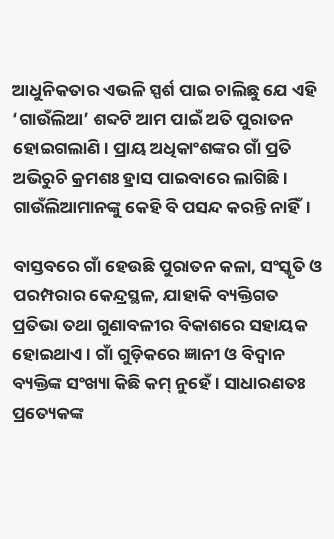ଆଧୁନିକତାର ଏଭଳି ସ୍ପର୍ଶ ପାଇ ଚାଲିଛୁ ଯେ ଏହି ‘ଗାଉଁଲିଆ’ ଶବ୍ଦଟି ଆମ ପାଇଁ ଅତି ପୁରାତନ ହୋଇଗଲାଣି। ପ୍ରାୟ ଅଧିକାଂଶଙ୍କର ଗାଁ ପ୍ରତି ଅଭିରୁଚି କ୍ରମଶଃ ହ୍ରାସ ପାଇବାରେ ଲାଗିଛି। ଗାଉଁଲିଆମାନଙ୍କୁ କେହି ବି ପସନ୍ଦ କରନ୍ତି ନାହିଁ।

ବାସ୍ତବରେ ଗାଁ ହେଉଛି ପୁରାତନ କଳା, ସଂସ୍କୃତି ଓ ପରମ୍ପରାର କେନ୍ଦ୍ରସ୍ଥଳ, ଯାହାକି ବ୍ୟକ୍ତିଗତ ପ୍ରତିଭା ତଥା ଗୁଣାବଳୀର ବିକାଶରେ ସହାୟକ ହୋଇଥାଏ। ଗାଁ ଗୁଡ଼ିକରେ ଜ୍ଞାନୀ ଓ ବିଦ୍ୱାନ ବ୍ୟକ୍ତିଙ୍କ ସଂଖ୍ୟା କିଛି କମ୍‌‌ ନୁହେଁ। ସାଧାରଣତଃ ପ୍ରତ୍ୟେକଙ୍କ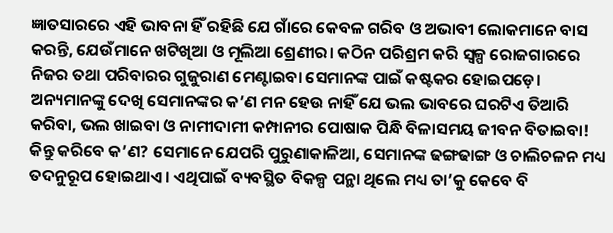ଜ୍ଞାତସାରରେ ଏହି ଭାବନା ହିଁ ରହିଛି ଯେ ଗାଁରେ କେବଳ ଗରିବ ଓ ଅଭାବୀ ଲୋକମାନେ ବାସ କରନ୍ତି, ଯେଉଁମାନେ ଖଟିଖିଆ ଓ ମୂଲିଆ ଶ୍ରେଣୀର। କଠିନ ପରିଶ୍ରମ କରି ସ୍ୱଳ୍ପ ରୋଜଗାରରେ ନିଜର ତଥା ପରିବାରର ଗୁଜୁରାଣ ମେଣ୍ଟାଇବା ସେମାନଙ୍କ ପାଇଁ କଷ୍ଟକର ହୋଇପଡ଼େ। ଅନ୍ୟମାନଙ୍କୁ ଦେଖି ସେମାନଙ୍କର କ’ଣ ମନ ହେଉ ନାହିଁ ଯେ ଭଲ ଭାବରେ ଘରଟିଏ ତିଆରି କରିବା, ଭଲ ଖାଇବା ଓ ନାମୀଦାମୀ କମ୍ପାନୀର ପୋଷାକ ପିନ୍ଧି ବିଳାସମୟ ଜୀବନ ବିତାଇବା! କିନ୍ତୁ କରିବେ କ’ଣ? ସେମାନେ ଯେପରି ପୁରୁଣାକାଳିଆ, ସେମାନଙ୍କ ଢଙ୍ଗଢାଙ୍ଗ ଓ ଚାଲିଚଳନ ମଧ୍ୟ ତଦନୁରୂପ ହୋଇଥାଏ। ଏଥିପାଇଁ ବ୍ୟବସ୍ଥିତ ବିକଳ୍ପ ପନ୍ଥା ଥିଲେ ମଧ୍ୟ ତା’କୁ କେବେ ବି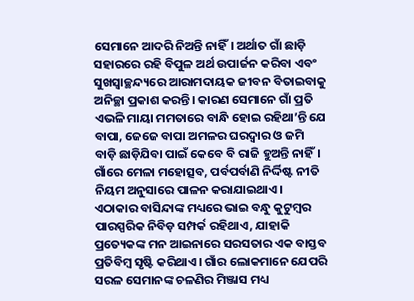ସେମାନେ ଆଦରି ନିଅନ୍ତି ନାହିଁ। ଅର୍ଥାତ ଗାଁ ଛାଡ଼ି ସହାରରେ ରହି ବିପୁଳ ଅର୍ଥ ଉପାର୍ଜନ କରିବା ଏବଂ ସୁଖସ୍ୱାଚ୍ଛନ୍ଦ୍ୟରେ ଆରାମଦାୟକ ଜୀବନ ବିତାଇବାକୁ ଅନିଚ୍ଛା ପ୍ରକାଶ କରନ୍ତି। କାରଣ ସେମାନେ ଗାଁ ପ୍ରତି ଏଭଳି ମାୟା ମମତାରେ ବାନ୍ଧି ହୋଇ ରହିଥା’ନ୍ତି ଯେ ବାପା, ଜେଜେ ବାପା ଅମଳର ଘରଦ୍ୱାର ଓ ଜମି ବାଡ଼ି ଛାଡ଼ିଯିବା ପାଇଁ କେବେ ବି ରାଜି ହୁଅନ୍ତି ନାହିଁ। ଗାଁରେ ମେଳା ମହୋତ୍ସବ, ପର୍ବପର୍ବାଣି ନିର୍ଦ୍ଦିଷ୍ଟ ନୀତି ନିୟମ ଅନୁସାରେ ପାଳନ କରାଯାଇଥାଏ। ଏଠାକାର ବାସିନ୍ଦାଙ୍କ ମଧ୍ୟରେ ଭାଇ ବନ୍ଧୁ କୁଟୁମ୍ୱର ପାରସ୍ପରିକ ନିବିଡ଼ ସମ୍ପର୍କ ରହିଥାଏ, ଯାହାକି ପ୍ରତ୍ୟେକଙ୍କ ମନ ଆଇନାରେ ସରସତାର ଏକ ବାସ୍ତବ ପ୍ରତିବିମ୍ୱ ସୃଷ୍ଟି କରିଥାଏ। ଗାଁର ଲୋକମାନେ ଯେପରି ସରଳ ସେମାନଙ୍କ ଚଳଣିର ମିଞ୍ଜାସ ମଧ୍ୟ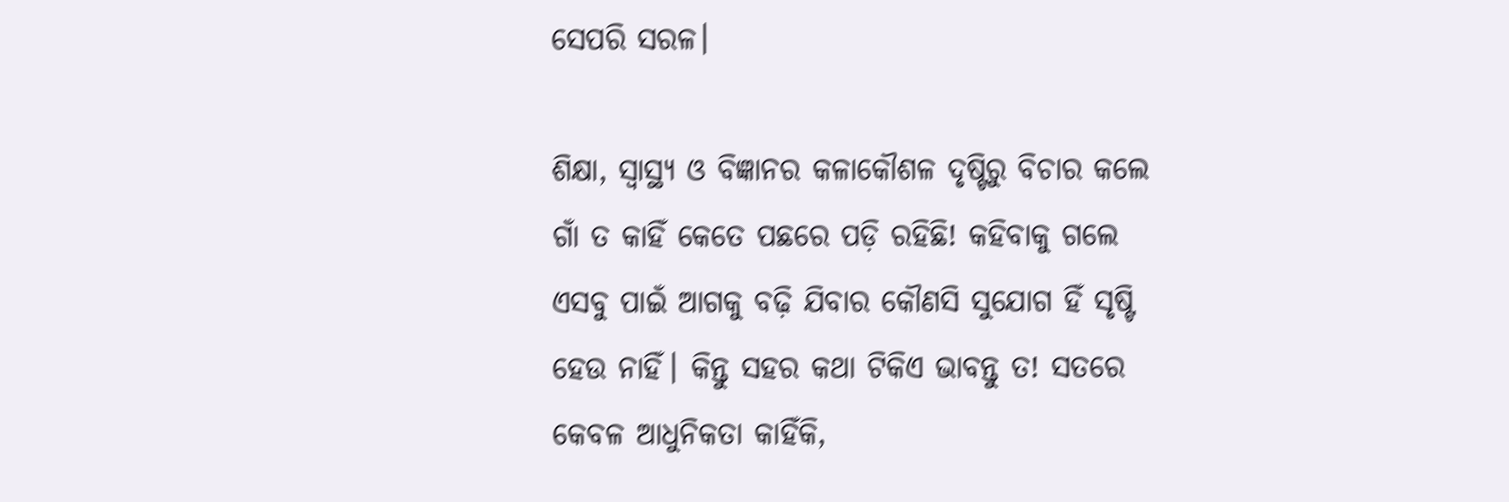ସେପରି ସରଳ।

ଶିକ୍ଷା, ସ୍ୱାସ୍ଥ୍ୟ ଓ ବିଜ୍ଞାନର କଳାକୌଶଳ ଦୃଷ୍ଟିରୁ ବିଚାର କଲେ ଗାଁ ତ କାହିଁ କେତେ ପଛରେ ପଡ଼ି ରହିଛି! କହିବାକୁ ଗଲେ ଏସବୁ ପାଇଁ ଆଗକୁ ବଢ଼ି ଯିବାର କୌଣସି ସୁଯୋଗ ହିଁ ସୃଷ୍ଟି ହେଉ ନାହିଁ। କିନ୍ତୁ ସହର କଥା ଟିକିଏ ଭାବନ୍ତୁ ତ! ସତରେ କେବଳ ଆଧୁନିକତା କାହିଁକି,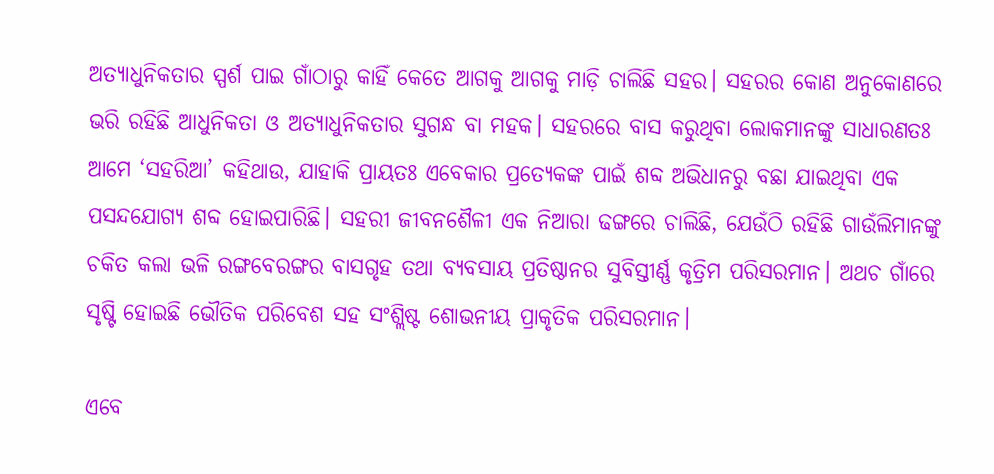ଅତ୍ୟାଧୁନିକତାର ସ୍ପର୍ଶ ପାଇ ଗାଁଠାରୁ କାହିଁ କେତେ ଆଗକୁ ଆଗକୁ ମାଡ଼ି ଚାଲିଛି ସହର। ସହରର କୋଣ ଅନୁକୋଣରେ ଭରି ରହିଛି ଆଧୁନିକତା ଓ ଅତ୍ୟାଧୁନିକତାର ସୁଗନ୍ଧ ବା ମହକ। ସହରରେ ବାସ କରୁଥିବା ଲୋକମାନଙ୍କୁ ସାଧାରଣତଃ ଆମେ ‘ସହରିଆ’ କହିଥାଉ, ଯାହାକି ପ୍ରାୟତଃ ଏବେକାର ପ୍ରତ୍ୟେକଙ୍କ ପାଇଁ ଶବ୍ଦ ଅଭିଧାନରୁ ବଛା ଯାଇଥିବା ଏକ ପସନ୍ଦଯୋଗ୍ୟ ଶବ୍ଦ ହୋଇପାରିଛି। ସହରୀ ଜୀବନଶୈଳୀ ଏକ ନିଆରା ଢଙ୍ଗରେ ଚାଲିଛି, ଯେଉଁଠି ରହିଛି ଗାଉଁଲିମାନଙ୍କୁ ଚକିତ କଲା ଭଳି ରଙ୍ଗବେରଙ୍ଗର ବାସଗୃହ ତଥା ବ୍ୟବସାୟ ପ୍ରତିଷ୍ଠାନର ସୁବିସ୍ତୀର୍ଣ୍ଣ କୃତ୍ରିମ ପରିସରମାନ। ଅଥଚ ଗାଁରେ ସୃଷ୍ଟି ହୋଇଛି ଭୌତିକ ପରିବେଶ ସହ ସଂଶ୍ଲିଷ୍ଟ ଶୋଭନୀୟ ପ୍ରାକୃତିକ ପରିସରମାନ।

ଏବେ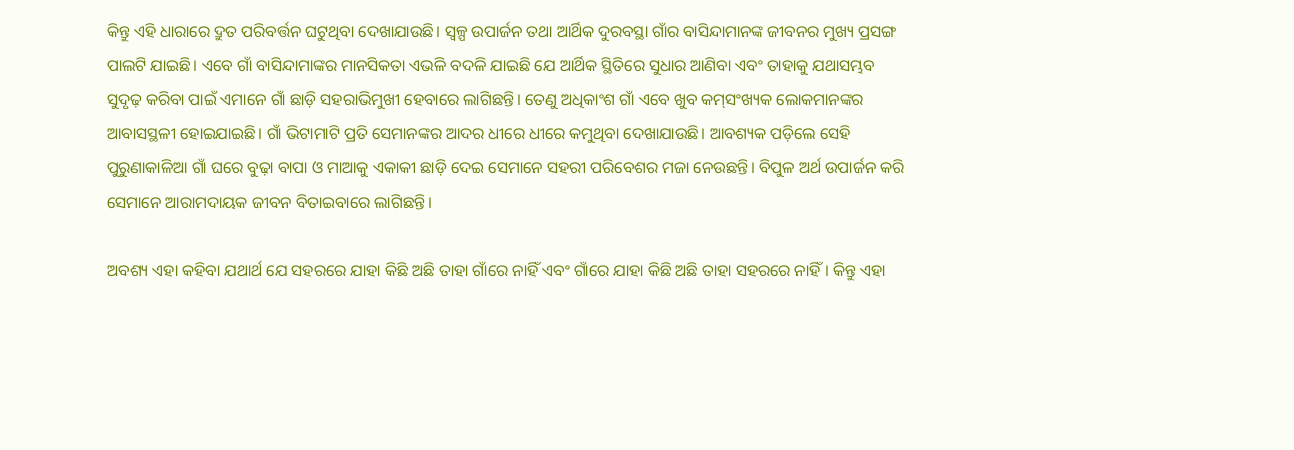କିନ୍ତୁ ଏହି ଧାରାରେ ଦ୍ରୁତ ପରିବର୍ତ୍ତନ ଘଟୁଥିବା ଦେଖାଯାଉଛି। ସ୍ୱଳ୍ପ ଉପାର୍ଜନ ତଥା ଆର୍ଥିକ ଦୁରବସ୍ଥା ଗାଁର ବାସିନ୍ଦାମାନଙ୍କ ଜୀବନର ମୁଖ୍ୟ ପ୍ରସଙ୍ଗ ପାଲଟି ଯାଇଛି। ଏବେ ଗାଁ ବାସିନ୍ଦାମାଙ୍କର ମାନସିକତା ଏଭଳି ବଦଳି ଯାଇଛି ଯେ ଆର୍ଥିକ ସ୍ଥିତିରେ ସୁଧାର ଆଣିବା ଏବଂ ତାହାକୁ ଯଥାସମ୍ଭବ ସୁଦୃଢ଼ କରିବା ପାଇଁ ଏମାନେ ଗାଁ ଛାଡ଼ି ସହରାଭିମୁଖୀ ହେବାରେ ଲାଗିଛନ୍ତି। ତେଣୁ ଅଧିକାଂଶ ଗାଁ ଏବେ ଖୁବ କମ୍‌‌ସଂଖ୍ୟକ ଲୋକମାନଙ୍କର ଆବାସସ୍ଥଳୀ ହୋଇଯାଇଛି। ଗାଁ ଭିଟାମାଟି ପ୍ରତି ସେମାନଙ୍କର ଆଦର ଧୀରେ ଧୀରେ କମୁଥିବା ଦେଖାଯାଉଛି। ଆବଶ୍ୟକ ପଡ଼ିଲେ ସେହି ପୁରୁଣାକାଳିଆ ଗାଁ ଘରେ ବୁଢ଼ା ବାପା ଓ ମାଆକୁ ଏକାକୀ ଛାଡ଼ି ଦେଇ ସେମାନେ ସହରୀ ପରିବେଶର ମଜା ନେଉଛନ୍ତି। ବିପୁଳ ଅର୍ଥ ଉପାର୍ଜନ କରି ସେମାନେ ଆରାମଦାୟକ ଜୀବନ ବିତାଇବାରେ ଲାଗିଛନ୍ତି।

ଅବଶ୍ୟ ଏହା କହିବା ଯଥାର୍ଥ ଯେ ସହରରେ ଯାହା କିଛି ଅଛି ତାହା ଗାଁରେ ନାହିଁ ଏବଂ ଗାଁରେ ଯାହା କିଛି ଅଛି ତାହା ସହରରେ ନାହିଁ। କିନ୍ତୁ ଏହା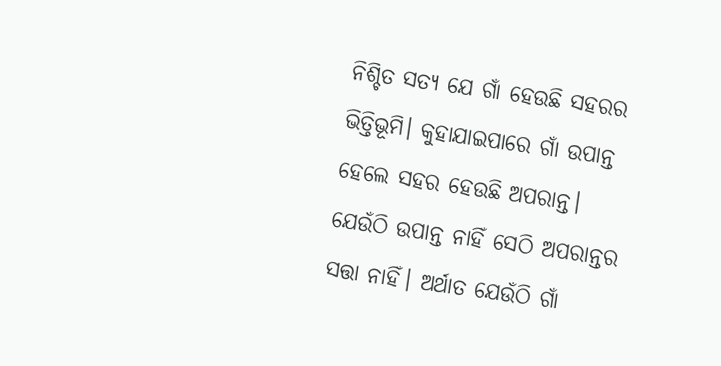ନିଶ୍ଚିତ ସତ୍ୟ ଯେ ଗାଁ ହେଉଛି ସହରର ଭିତ୍ତିଭୂମି। କୁହାଯାଇପାରେ ଗାଁ ଉପାନ୍ତ ହେଲେ ସହର ହେଉଛି ଅପରାନ୍ତ। ଯେଉଁଠି ଉପାନ୍ତ ନାହିଁ ସେଠି ଅପରାନ୍ତର ସତ୍ତା ନାହିଁ। ଅର୍ଥାତ ଯେଉଁଠି ଗାଁ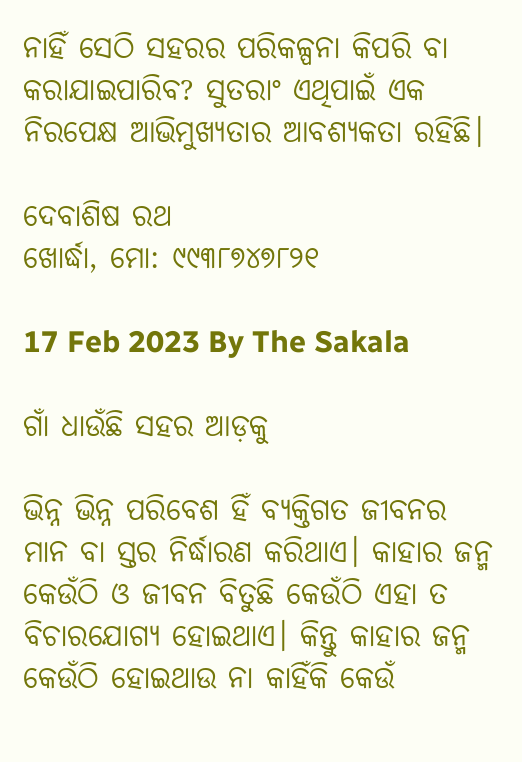ନାହିଁ ସେଠି ସହରର ପରିକଳ୍ପନା କିପରି ବା କରାଯାଇପାରିବ? ସୁତରାଂ ଏଥିପାଇଁ ଏକ ନିରପେକ୍ଷ ଆଭିମୁଖ୍ୟତାର ଆବଶ୍ୟକତା ରହିଛି।

ଦେବାଶିଷ ରଥ
ଖୋର୍ଦ୍ଧା, ମୋ: ୯୯୩୮୭୪୭୮୨୧

17 Feb 2023 By The Sakala

ଗାଁ ଧାଉଁଛି ସହର ଆଡ଼କୁ

ଭିନ୍ନ ଭିନ୍ନ ପରିବେଶ ହିଁ ବ୍ୟକ୍ତିଗତ ଜୀବନର ମାନ ବା ସ୍ତର ନିର୍ଦ୍ଧାରଣ କରିଥାଏ। କାହାର ଜନ୍ମ କେଉଁଠି ଓ ଜୀବନ ବିତୁଛି କେଉଁଠି ଏହା ତ ବିଚାରଯୋଗ୍ୟ ହୋଇଥାଏ। କିନ୍ତୁ କାହାର ଜନ୍ମ କେଉଁଠି ହୋଇଥାଉ ନା କାହିଁକି କେଉଁ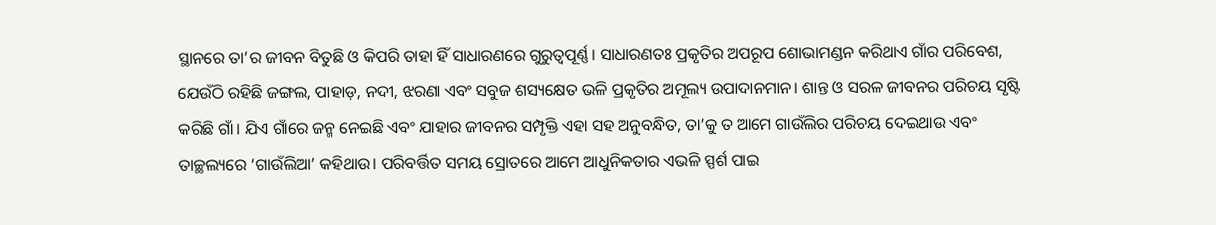ସ୍ଥାନରେ ତା’ର ଜୀବନ ବିତୁଛି ଓ କିପରି ତାହା ହିଁ ସାଧାରଣରେ ଗୁରୁତ୍ୱପୂର୍ଣ୍ଣ। ସାଧାରଣତଃ ପ୍ରକୃତିର ଅପରୂପ ଶୋଭାମଣ୍ଡନ କରିଥାଏ ଗାଁର ପରିବେଶ, ଯେଉଁଠି ରହିଛି ଜଙ୍ଗଲ, ପାହାଡ଼, ନଦୀ, ଝରଣା ଏବଂ ସବୁଜ ଶସ୍ୟକ୍ଷେତ ଭଳି ପ୍ରକୃତିର ଅମୂଲ୍ୟ ଉପାଦାନମାନ। ଶାନ୍ତ ଓ ସରଳ ଜୀବନର ପରିଚୟ ସୃଷ୍ଟି କରିଛି ଗାଁ। ଯିଏ ଗାଁରେ ଜନ୍ମ ନେଇଛି ଏବଂ ଯାହାର ଜୀବନର ସମ୍ପୃକ୍ତି ଏହା ସହ ଅନୁବନ୍ଧିତ, ତା’କୁ ତ ଆମେ ଗାଉଁଲିର ପରିଚୟ ଦେଇଥାଉ ଏବଂ ତାଚ୍ଛଲ୍ୟରେ ‘ଗାଉଁଲିଆ’ କହିଥାଉ। ପରିବର୍ତ୍ତିତ ସମୟ ସ୍ରୋତରେ ଆମେ ଆଧୁନିକତାର ଏଭଳି ସ୍ପର୍ଶ ପାଇ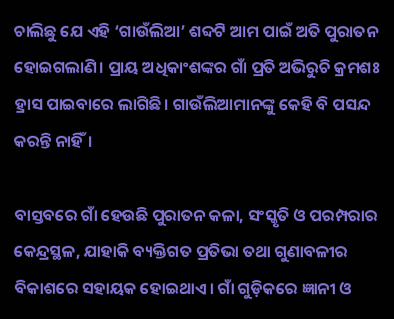ଚାଲିଛୁ ଯେ ଏହି ‘ଗାଉଁଲିଆ’ ଶବ୍ଦଟି ଆମ ପାଇଁ ଅତି ପୁରାତନ ହୋଇଗଲାଣି। ପ୍ରାୟ ଅଧିକାଂଶଙ୍କର ଗାଁ ପ୍ରତି ଅଭିରୁଚି କ୍ରମଶଃ ହ୍ରାସ ପାଇବାରେ ଲାଗିଛି। ଗାଉଁଲିଆମାନଙ୍କୁ କେହି ବି ପସନ୍ଦ କରନ୍ତି ନାହିଁ।

ବାସ୍ତବରେ ଗାଁ ହେଉଛି ପୁରାତନ କଳା, ସଂସ୍କୃତି ଓ ପରମ୍ପରାର କେନ୍ଦ୍ରସ୍ଥଳ, ଯାହାକି ବ୍ୟକ୍ତିଗତ ପ୍ରତିଭା ତଥା ଗୁଣାବଳୀର ବିକାଶରେ ସହାୟକ ହୋଇଥାଏ। ଗାଁ ଗୁଡ଼ିକରେ ଜ୍ଞାନୀ ଓ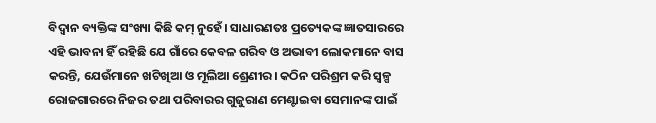ବିଦ୍ୱାନ ବ୍ୟକ୍ତିଙ୍କ ସଂଖ୍ୟା କିଛି କମ୍‌‌ ନୁହେଁ। ସାଧାରଣତଃ ପ୍ରତ୍ୟେକଙ୍କ ଜ୍ଞାତସାରରେ ଏହି ଭାବନା ହିଁ ରହିଛି ଯେ ଗାଁରେ କେବଳ ଗରିବ ଓ ଅଭାବୀ ଲୋକମାନେ ବାସ କରନ୍ତି, ଯେଉଁମାନେ ଖଟିଖିଆ ଓ ମୂଲିଆ ଶ୍ରେଣୀର। କଠିନ ପରିଶ୍ରମ କରି ସ୍ୱଳ୍ପ ରୋଜଗାରରେ ନିଜର ତଥା ପରିବାରର ଗୁଜୁରାଣ ମେଣ୍ଟାଇବା ସେମାନଙ୍କ ପାଇଁ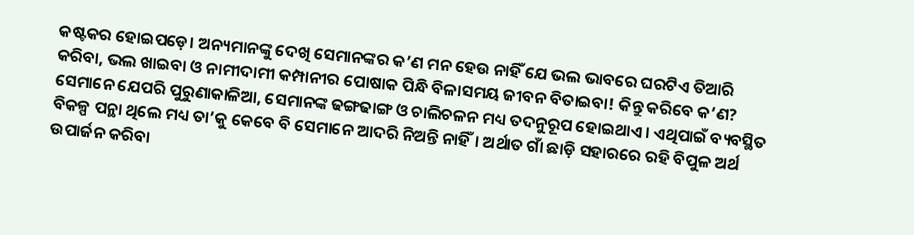କଷ୍ଟକର ହୋଇପଡ଼େ। ଅନ୍ୟମାନଙ୍କୁ ଦେଖି ସେମାନଙ୍କର କ’ଣ ମନ ହେଉ ନାହିଁ ଯେ ଭଲ ଭାବରେ ଘରଟିଏ ତିଆରି କରିବା, ଭଲ ଖାଇବା ଓ ନାମୀଦାମୀ କମ୍ପାନୀର ପୋଷାକ ପିନ୍ଧି ବିଳାସମୟ ଜୀବନ ବିତାଇବା! କିନ୍ତୁ କରିବେ କ’ଣ? ସେମାନେ ଯେପରି ପୁରୁଣାକାଳିଆ, ସେମାନଙ୍କ ଢଙ୍ଗଢାଙ୍ଗ ଓ ଚାଲିଚଳନ ମଧ୍ୟ ତଦନୁରୂପ ହୋଇଥାଏ। ଏଥିପାଇଁ ବ୍ୟବସ୍ଥିତ ବିକଳ୍ପ ପନ୍ଥା ଥିଲେ ମଧ୍ୟ ତା’କୁ କେବେ ବି ସେମାନେ ଆଦରି ନିଅନ୍ତି ନାହିଁ। ଅର୍ଥାତ ଗାଁ ଛାଡ଼ି ସହାରରେ ରହି ବିପୁଳ ଅର୍ଥ ଉପାର୍ଜନ କରିବା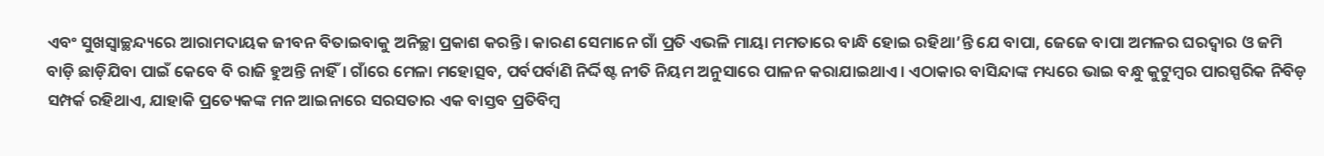ଏବଂ ସୁଖସ୍ୱାଚ୍ଛନ୍ଦ୍ୟରେ ଆରାମଦାୟକ ଜୀବନ ବିତାଇବାକୁ ଅନିଚ୍ଛା ପ୍ରକାଶ କରନ୍ତି। କାରଣ ସେମାନେ ଗାଁ ପ୍ରତି ଏଭଳି ମାୟା ମମତାରେ ବାନ୍ଧି ହୋଇ ରହିଥା’ନ୍ତି ଯେ ବାପା, ଜେଜେ ବାପା ଅମଳର ଘରଦ୍ୱାର ଓ ଜମି ବାଡ଼ି ଛାଡ଼ିଯିବା ପାଇଁ କେବେ ବି ରାଜି ହୁଅନ୍ତି ନାହିଁ। ଗାଁରେ ମେଳା ମହୋତ୍ସବ, ପର୍ବପର୍ବାଣି ନିର୍ଦ୍ଦିଷ୍ଟ ନୀତି ନିୟମ ଅନୁସାରେ ପାଳନ କରାଯାଇଥାଏ। ଏଠାକାର ବାସିନ୍ଦାଙ୍କ ମଧ୍ୟରେ ଭାଇ ବନ୍ଧୁ କୁଟୁମ୍ୱର ପାରସ୍ପରିକ ନିବିଡ଼ ସମ୍ପର୍କ ରହିଥାଏ, ଯାହାକି ପ୍ରତ୍ୟେକଙ୍କ ମନ ଆଇନାରେ ସରସତାର ଏକ ବାସ୍ତବ ପ୍ରତିବିମ୍ୱ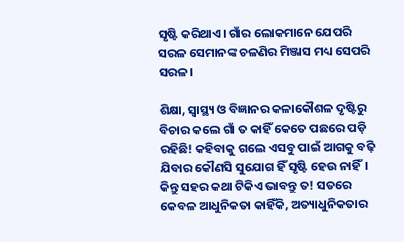ସୃଷ୍ଟି କରିଥାଏ। ଗାଁର ଲୋକମାନେ ଯେପରି ସରଳ ସେମାନଙ୍କ ଚଳଣିର ମିଞ୍ଜାସ ମଧ୍ୟ ସେପରି ସରଳ।

ଶିକ୍ଷା, ସ୍ୱାସ୍ଥ୍ୟ ଓ ବିଜ୍ଞାନର କଳାକୌଶଳ ଦୃଷ୍ଟିରୁ ବିଚାର କଲେ ଗାଁ ତ କାହିଁ କେତେ ପଛରେ ପଡ଼ି ରହିଛି! କହିବାକୁ ଗଲେ ଏସବୁ ପାଇଁ ଆଗକୁ ବଢ଼ି ଯିବାର କୌଣସି ସୁଯୋଗ ହିଁ ସୃଷ୍ଟି ହେଉ ନାହିଁ। କିନ୍ତୁ ସହର କଥା ଟିକିଏ ଭାବନ୍ତୁ ତ! ସତରେ କେବଳ ଆଧୁନିକତା କାହିଁକି, ଅତ୍ୟାଧୁନିକତାର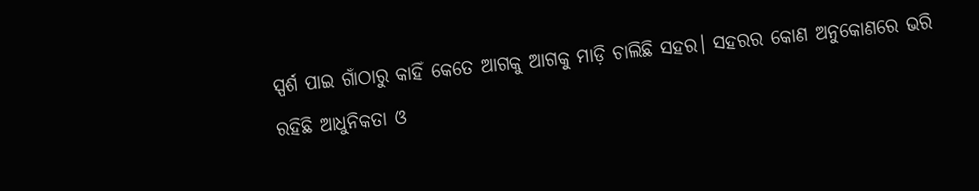ସ୍ପର୍ଶ ପାଇ ଗାଁଠାରୁ କାହିଁ କେତେ ଆଗକୁ ଆଗକୁ ମାଡ଼ି ଚାଲିଛି ସହର। ସହରର କୋଣ ଅନୁକୋଣରେ ଭରି ରହିଛି ଆଧୁନିକତା ଓ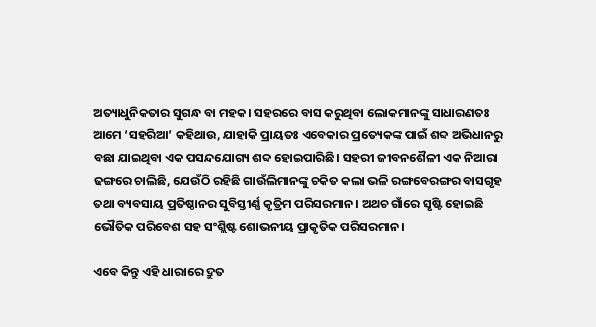ଅତ୍ୟାଧୁନିକତାର ସୁଗନ୍ଧ ବା ମହକ। ସହରରେ ବାସ କରୁଥିବା ଲୋକମାନଙ୍କୁ ସାଧାରଣତଃ ଆମେ ‘ସହରିଆ’ କହିଥାଉ, ଯାହାକି ପ୍ରାୟତଃ ଏବେକାର ପ୍ରତ୍ୟେକଙ୍କ ପାଇଁ ଶବ୍ଦ ଅଭିଧାନରୁ ବଛା ଯାଇଥିବା ଏକ ପସନ୍ଦଯୋଗ୍ୟ ଶବ୍ଦ ହୋଇପାରିଛି। ସହରୀ ଜୀବନଶୈଳୀ ଏକ ନିଆରା ଢଙ୍ଗରେ ଚାଲିଛି, ଯେଉଁଠି ରହିଛି ଗାଉଁଲିମାନଙ୍କୁ ଚକିତ କଲା ଭଳି ରଙ୍ଗବେରଙ୍ଗର ବାସଗୃହ ତଥା ବ୍ୟବସାୟ ପ୍ରତିଷ୍ଠାନର ସୁବିସ୍ତୀର୍ଣ୍ଣ କୃତ୍ରିମ ପରିସରମାନ। ଅଥଚ ଗାଁରେ ସୃଷ୍ଟି ହୋଇଛି ଭୌତିକ ପରିବେଶ ସହ ସଂଶ୍ଲିଷ୍ଟ ଶୋଭନୀୟ ପ୍ରାକୃତିକ ପରିସରମାନ।

ଏବେ କିନ୍ତୁ ଏହି ଧାରାରେ ଦ୍ରୁତ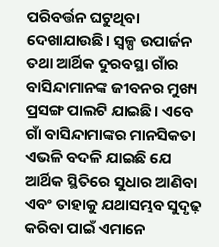ପରିବର୍ତ୍ତନ ଘଟୁଥିବା ଦେଖାଯାଉଛି। ସ୍ୱଳ୍ପ ଉପାର୍ଜନ ତଥା ଆର୍ଥିକ ଦୁରବସ୍ଥା ଗାଁର ବାସିନ୍ଦାମାନଙ୍କ ଜୀବନର ମୁଖ୍ୟ ପ୍ରସଙ୍ଗ ପାଲଟି ଯାଇଛି। ଏବେ ଗାଁ ବାସିନ୍ଦାମାଙ୍କର ମାନସିକତା ଏଭଳି ବଦଳି ଯାଇଛି ଯେ ଆର୍ଥିକ ସ୍ଥିତିରେ ସୁଧାର ଆଣିବା ଏବଂ ତାହାକୁ ଯଥାସମ୍ଭବ ସୁଦୃଢ଼ କରିବା ପାଇଁ ଏମାନେ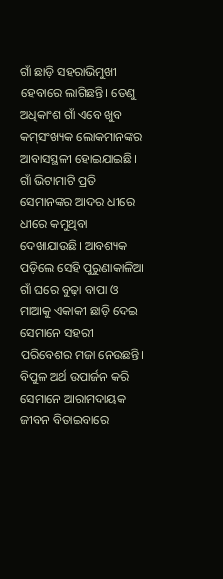ଗାଁ ଛାଡ଼ି ସହରାଭିମୁଖୀ ହେବାରେ ଲାଗିଛନ୍ତି। ତେଣୁ ଅଧିକାଂଶ ଗାଁ ଏବେ ଖୁବ କମ୍‌‌ସଂଖ୍ୟକ ଲୋକମାନଙ୍କର ଆବାସସ୍ଥଳୀ ହୋଇଯାଇଛି। ଗାଁ ଭିଟାମାଟି ପ୍ରତି ସେମାନଙ୍କର ଆଦର ଧୀରେ ଧୀରେ କମୁଥିବା ଦେଖାଯାଉଛି। ଆବଶ୍ୟକ ପଡ଼ିଲେ ସେହି ପୁରୁଣାକାଳିଆ ଗାଁ ଘରେ ବୁଢ଼ା ବାପା ଓ ମାଆକୁ ଏକାକୀ ଛାଡ଼ି ଦେଇ ସେମାନେ ସହରୀ ପରିବେଶର ମଜା ନେଉଛନ୍ତି। ବିପୁଳ ଅର୍ଥ ଉପାର୍ଜନ କରି ସେମାନେ ଆରାମଦାୟକ ଜୀବନ ବିତାଇବାରେ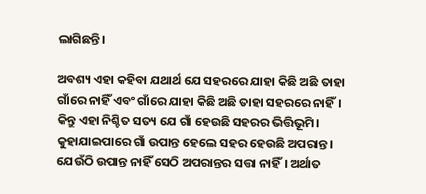ଲାଗିଛନ୍ତି।

ଅବଶ୍ୟ ଏହା କହିବା ଯଥାର୍ଥ ଯେ ସହରରେ ଯାହା କିଛି ଅଛି ତାହା ଗାଁରେ ନାହିଁ ଏବଂ ଗାଁରେ ଯାହା କିଛି ଅଛି ତାହା ସହରରେ ନାହିଁ। କିନ୍ତୁ ଏହା ନିଶ୍ଚିତ ସତ୍ୟ ଯେ ଗାଁ ହେଉଛି ସହରର ଭିତ୍ତିଭୂମି। କୁହାଯାଇପାରେ ଗାଁ ଉପାନ୍ତ ହେଲେ ସହର ହେଉଛି ଅପରାନ୍ତ। ଯେଉଁଠି ଉପାନ୍ତ ନାହିଁ ସେଠି ଅପରାନ୍ତର ସତ୍ତା ନାହିଁ। ଅର୍ଥାତ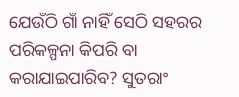ଯେଉଁଠି ଗାଁ ନାହିଁ ସେଠି ସହରର ପରିକଳ୍ପନା କିପରି ବା କରାଯାଇପାରିବ? ସୁତରାଂ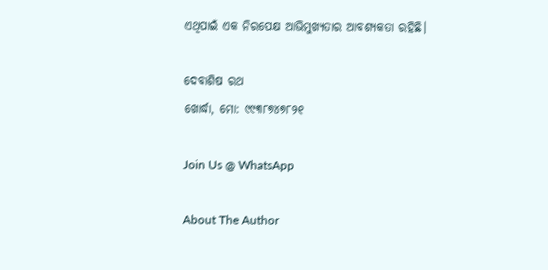ଏଥିପାଇଁ ଏକ ନିରପେକ୍ଷ ଆଭିମୁଖ୍ୟତାର ଆବଶ୍ୟକତା ରହିଛି।

ଦେବାଶିଷ ରଥ
ଖୋର୍ଦ୍ଧା, ମୋ: ୯୯୩୮୭୪୭୮୨୧

Join Us @ WhatsApp

About The Author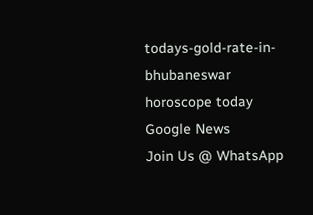todays-gold-rate-in-bhubaneswar
horoscope today
Google News
Join Us @ WhatsApp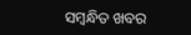ସମ୍ବନ୍ଧିତ ଖବର